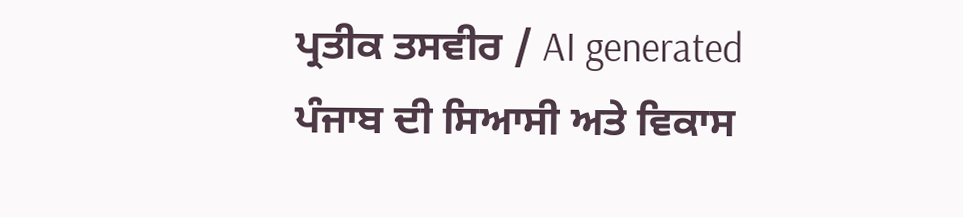ਪ੍ਰਤੀਕ ਤਸਵੀਰ / AI generated
ਪੰਜਾਬ ਦੀ ਸਿਆਸੀ ਅਤੇ ਵਿਕਾਸ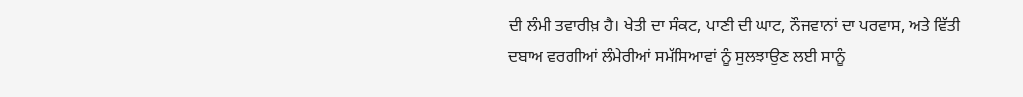ਦੀ ਲੰਮੀ ਤਵਾਰੀਖ਼ ਹੈ। ਖੇਤੀ ਦਾ ਸੰਕਟ, ਪਾਣੀ ਦੀ ਘਾਟ, ਨੌਜਵਾਨਾਂ ਦਾ ਪਰਵਾਸ, ਅਤੇ ਵਿੱਤੀ ਦਬਾਅ ਵਰਗੀਆਂ ਲੰਮੇਰੀਆਂ ਸਮੱਸਿਆਵਾਂ ਨੂੰ ਸੁਲਝਾਉਣ ਲਈ ਸਾਨੂੰ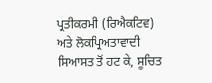ਪ੍ਰਤੀਕਰਮੀ (ਰਿਐਕਟਿਵ) ਅਤੇ ਲੋਕਪ੍ਰਿਅਤਾਵਾਦੀ ਸਿਆਸਤ ਤੋਂ ਹਟ ਕੇ, ਸੂਚਿਤ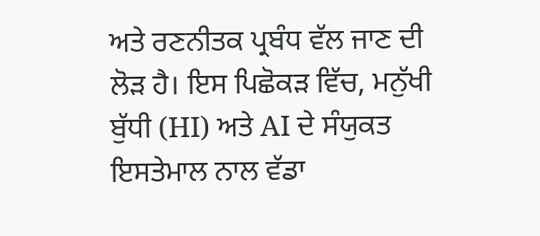ਅਤੇ ਰਣਨੀਤਕ ਪ੍ਰਬੰਧ ਵੱਲ ਜਾਣ ਦੀ ਲੋੜ ਹੈ। ਇਸ ਪਿਛੋਕੜ ਵਿੱਚ, ਮਨੁੱਖੀ ਬੁੱਧੀ (HI) ਅਤੇ AI ਦੇ ਸੰਯੁਕਤ ਇਸਤੇਮਾਲ ਨਾਲ ਵੱਡਾ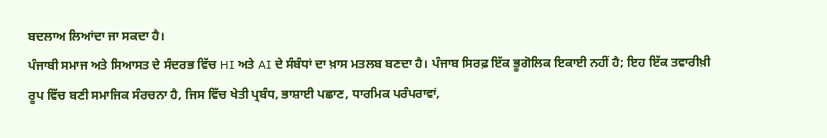ਬਦਲਾਅ ਲਿਆਂਦਾ ਜਾ ਸਕਦਾ ਹੈ।
ਪੰਜਾਬੀ ਸਮਾਜ ਅਤੇ ਸਿਆਸਤ ਦੇ ਸੰਦਰਭ ਵਿੱਚ HI ਅਤੇ AI ਦੇ ਸੰਬੰਧਾਂ ਦਾ ਖ਼ਾਸ ਮਤਲਬ ਬਣਦਾ ਹੈ। ਪੰਜਾਬ ਸਿਰਫ਼ ਇੱਕ ਭੂਗੋਲਿਕ ਇਕਾਈ ਨਹੀਂ ਹੈ; ਇਹ ਇੱਕ ਤਵਾਰੀਖ਼ੀ ਰੂਪ ਵਿੱਚ ਬਣੀ ਸਮਾਜਿਕ ਸੰਰਚਨਾ ਹੈ, ਜਿਸ ਵਿੱਚ ਖੇਤੀ ਪ੍ਰਬੰਧ, ਭਾਸ਼ਾਈ ਪਛਾਣ, ਧਾਰਮਿਕ ਪਰੰਪਰਾਵਾਂ,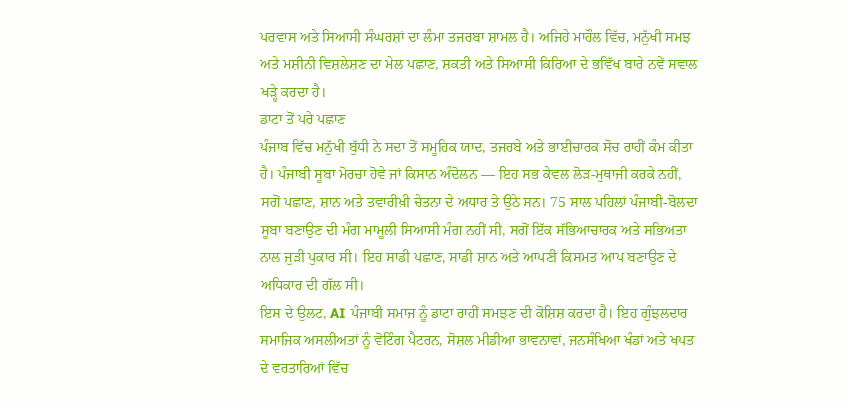ਪਰਵਾਸ ਅਤੇ ਸਿਆਸੀ ਸੰਘਰਸ਼ਾਂ ਦਾ ਲੰਮਾ ਤਜਰਬਾ ਸ਼ਾਮਲ ਹੈ। ਅਜਿਹੇ ਮਾਹੌਲ ਵਿੱਚ, ਮਨੁੱਖੀ ਸਮਝ ਅਤੇ ਮਸ਼ੀਨੀ ਵਿਸ਼ਲੇਸ਼ਣ ਦਾ ਮੇਲ ਪਛਾਣ, ਸ਼ਕਤੀ ਅਤੇ ਸਿਆਸੀ ਕਿਰਿਆ ਦੇ ਭਵਿੱਖ ਬਾਰੇ ਨਵੇਂ ਸਵਾਲ ਖੜ੍ਹੇ ਕਰਦਾ ਹੈ।
ਡਾਟਾ ਤੋਂ ਪਰੇ ਪਛਾਣ
ਪੰਜਾਬ ਵਿੱਚ ਮਨੁੱਖੀ ਬੁੱਧੀ ਨੇ ਸਦਾ ਤੋਂ ਸਮੂਹਿਕ ਯਾਦ, ਤਜਰਬੇ ਅਤੇ ਭਾਈਚਾਰਕ ਸੋਚ ਰਾਹੀਂ ਕੰਮ ਕੀਤਾ ਹੈ। ਪੰਜਾਬੀ ਸੂਬਾ ਮੋਰਚਾ ਹੋਵੇ ਜਾਂ ਕਿਸਾਨ ਅੰਦੋਲਨ — ਇਹ ਸਭ ਕੇਵਲ ਲੋੜ-ਮੁਥਾਜੀ ਕਰਕੇ ਨਹੀਂ, ਸਗੋਂ ਪਛਾਣ, ਸ਼ਾਨ ਅਤੇ ਤਵਾਰੀਖ਼ੀ ਚੇਤਨਾ ਦੇ ਅਧਾਰ ਤੇ ਉਠੇ ਸਨ। 75 ਸਾਲ ਪਹਿਲਾਂ ਪੰਜਾਬੀ-ਬੋਲਦਾ ਸੂਬਾ ਬਣਾਉਣ ਦੀ ਮੰਗ ਮਾਮੂਲੀ ਸਿਆਸੀ ਮੰਗ ਨਹੀਂ ਸੀ, ਸਗੋਂ ਇੱਕ ਸੱਭਿਆਚਾਰਕ ਅਤੇ ਸਭਿਅਤਾ ਨਾਲ ਜੁੜੀ ਪੁਕਾਰ ਸੀ। ਇਹ ਸਾਡੀ ਪਛਾਣ, ਸਾਡੀ ਸ਼ਾਨ ਅਤੇ ਆਪਣੀ ਕਿਸਮਤ ਆਪ ਬਣਾਉਣ ਦੇ ਅਧਿਕਾਰ ਦੀ ਗੱਲ ਸੀ।
ਇਸ ਦੇ ਉਲਟ, AI ਪੰਜਾਬੀ ਸਮਾਜ ਨੂੰ ਡਾਟਾ ਰਾਹੀਂ ਸਮਝਣ ਦੀ ਕੋਸ਼ਿਸ਼ ਕਰਦਾ ਹੈ। ਇਹ ਗੁੰਝਲਦਾਰ ਸਮਾਜਿਕ ਅਸਲੀਅਤਾਂ ਨੂੰ ਵੋਟਿੰਗ ਪੈਟਰਨ, ਸੋਸ਼ਲ ਮੀਡੀਆ ਭਾਵਨਾਵਾਂ, ਜਨਸੰਖਿਆ ਖੰਡਾਂ ਅਤੇ ਖਪਤ ਦੇ ਵਰਤਾਰਿਆਂ ਵਿੱਚ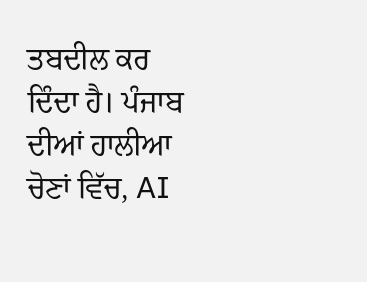ਤਬਦੀਲ ਕਰ ਦਿੰਦਾ ਹੈ। ਪੰਜਾਬ ਦੀਆਂ ਹਾਲੀਆ ਚੋਣਾਂ ਵਿੱਚ, AI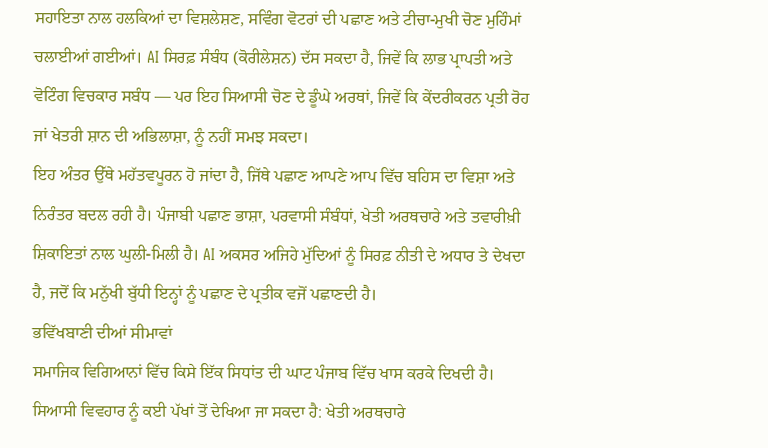ਸਹਾਇਤਾ ਨਾਲ ਹਲਕਿਆਂ ਦਾ ਵਿਸ਼ਲੇਸ਼ਣ, ਸਵਿੰਗ ਵੋਟਰਾਂ ਦੀ ਪਛਾਣ ਅਤੇ ਟੀਚਾ-ਮੁਖੀ ਚੋਣ ਮੁਹਿੰਮਾਂ ਚਲਾਈਆਂ ਗਈਆਂ। AI ਸਿਰਫ਼ ਸੰਬੰਧ (ਕੋਰੀਲੇਸ਼ਨ) ਦੱਸ ਸਕਦਾ ਹੈ, ਜਿਵੇਂ ਕਿ ਲਾਭ ਪ੍ਰਾਪਤੀ ਅਤੇ ਵੋਟਿੰਗ ਵਿਚਕਾਰ ਸਬੰਧ — ਪਰ ਇਹ ਸਿਆਸੀ ਚੋਣ ਦੇ ਡੂੰਘੇ ਅਰਥਾਂ, ਜਿਵੇਂ ਕਿ ਕੇਂਦਰੀਕਰਨ ਪ੍ਰਤੀ ਰੋਹ ਜਾਂ ਖੇਤਰੀ ਸ਼ਾਨ ਦੀ ਅਭਿਲਾਸ਼ਾ, ਨੂੰ ਨਹੀਂ ਸਮਝ ਸਕਦਾ।
ਇਹ ਅੰਤਰ ਉੱਥੇ ਮਹੱਤਵਪੂਰਨ ਹੋ ਜਾਂਦਾ ਹੈ, ਜਿੱਥੇ ਪਛਾਣ ਆਪਣੇ ਆਪ ਵਿੱਚ ਬਹਿਸ ਦਾ ਵਿਸ਼ਾ ਅਤੇ ਨਿਰੰਤਰ ਬਦਲ ਰਹੀ ਹੈ। ਪੰਜਾਬੀ ਪਛਾਣ ਭਾਸ਼ਾ, ਪਰਵਾਸੀ ਸੰਬੰਧਾਂ, ਖੇਤੀ ਅਰਥਚਾਰੇ ਅਤੇ ਤਵਾਰੀਖ਼ੀ ਸ਼ਿਕਾਇਤਾਂ ਨਾਲ ਘੁਲੀ-ਮਿਲੀ ਹੈ। AI ਅਕਸਰ ਅਜਿਹੇ ਮੁੱਦਿਆਂ ਨੂੰ ਸਿਰਫ਼ ਨੀਤੀ ਦੇ ਅਧਾਰ ਤੇ ਦੇਖਦਾ ਹੈ, ਜਦੋਂ ਕਿ ਮਨੁੱਖੀ ਬੁੱਧੀ ਇਨ੍ਹਾਂ ਨੂੰ ਪਛਾਣ ਦੇ ਪ੍ਰਤੀਕ ਵਜੋਂ ਪਛਾਣਦੀ ਹੈ।
ਭਵਿੱਖਬਾਣੀ ਦੀਆਂ ਸੀਮਾਵਾਂ
ਸਮਾਜਿਕ ਵਿਗਿਆਨਾਂ ਵਿੱਚ ਕਿਸੇ ਇੱਕ ਸਿਧਾਂਤ ਦੀ ਘਾਟ ਪੰਜਾਬ ਵਿੱਚ ਖਾਸ ਕਰਕੇ ਦਿਖਦੀ ਹੈ। ਸਿਆਸੀ ਵਿਵਹਾਰ ਨੂੰ ਕਈ ਪੱਖਾਂ ਤੋਂ ਦੇਖਿਆ ਜਾ ਸਕਦਾ ਹੈ: ਖੇਤੀ ਅਰਥਚਾਰੇ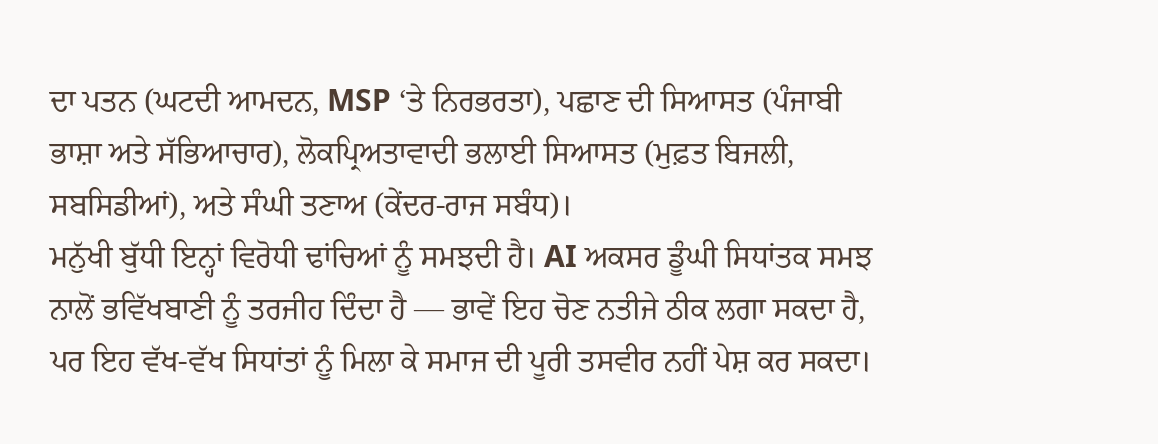ਦਾ ਪਤਨ (ਘਟਦੀ ਆਮਦਨ, MSP ‘ਤੇ ਨਿਰਭਰਤਾ), ਪਛਾਣ ਦੀ ਸਿਆਸਤ (ਪੰਜਾਬੀ ਭਾਸ਼ਾ ਅਤੇ ਸੱਭਿਆਚਾਰ), ਲੋਕਪ੍ਰਿਅਤਾਵਾਦੀ ਭਲਾਈ ਸਿਆਸਤ (ਮੁਫ਼ਤ ਬਿਜਲੀ, ਸਬਸਿਡੀਆਂ), ਅਤੇ ਸੰਘੀ ਤਣਾਅ (ਕੇਂਦਰ-ਰਾਜ ਸਬੰਧ)।
ਮਨੁੱਖੀ ਬੁੱਧੀ ਇਨ੍ਹਾਂ ਵਿਰੋਧੀ ਢਾਂਚਿਆਂ ਨੂੰ ਸਮਝਦੀ ਹੈ। AI ਅਕਸਰ ਡੂੰਘੀ ਸਿਧਾਂਤਕ ਸਮਝ ਨਾਲੋਂ ਭਵਿੱਖਬਾਣੀ ਨੂੰ ਤਰਜੀਹ ਦਿੰਦਾ ਹੈ — ਭਾਵੇਂ ਇਹ ਚੋਣ ਨਤੀਜੇ ਠੀਕ ਲਗਾ ਸਕਦਾ ਹੈ, ਪਰ ਇਹ ਵੱਖ-ਵੱਖ ਸਿਧਾਂਤਾਂ ਨੂੰ ਮਿਲਾ ਕੇ ਸਮਾਜ ਦੀ ਪੂਰੀ ਤਸਵੀਰ ਨਹੀਂ ਪੇਸ਼ ਕਰ ਸਕਦਾ।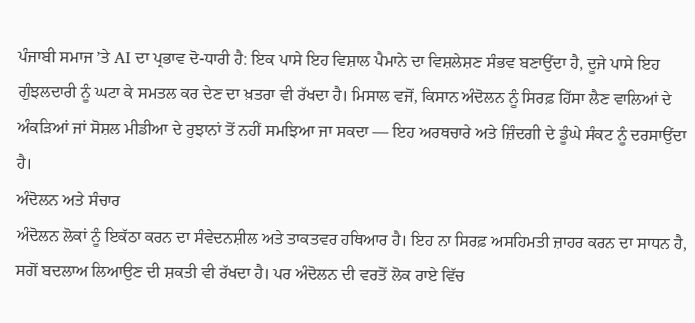ਪੰਜਾਬੀ ਸਮਾਜ ’ਤੇ AI ਦਾ ਪ੍ਰਭਾਵ ਦੋ-ਧਾਰੀ ਹੈ: ਇਕ ਪਾਸੇ ਇਹ ਵਿਸ਼ਾਲ ਪੈਮਾਨੇ ਦਾ ਵਿਸ਼ਲੇਸ਼ਣ ਸੰਭਵ ਬਣਾਉਂਦਾ ਹੈ, ਦੂਜੇ ਪਾਸੇ ਇਹ ਗੁੰਝਲਦਾਰੀ ਨੂੰ ਘਟਾ ਕੇ ਸਮਤਲ ਕਰ ਦੇਣ ਦਾ ਖ਼ਤਰਾ ਵੀ ਰੱਖਦਾ ਹੈ। ਮਿਸਾਲ ਵਜੋਂ, ਕਿਸਾਨ ਅੰਦੋਲਨ ਨੂੰ ਸਿਰਫ਼ ਹਿੱਸਾ ਲੈਣ ਵਾਲਿਆਂ ਦੇ ਅੰਕੜਿਆਂ ਜਾਂ ਸੋਸ਼ਲ ਮੀਡੀਆ ਦੇ ਰੁਝਾਨਾਂ ਤੋਂ ਨਹੀਂ ਸਮਝਿਆ ਜਾ ਸਕਦਾ — ਇਹ ਅਰਥਚਾਰੇ ਅਤੇ ਜ਼ਿੰਦਗੀ ਦੇ ਡੂੰਘੇ ਸੰਕਟ ਨੂੰ ਦਰਸਾਉਂਦਾ ਹੈ।
ਅੰਦੋਲਨ ਅਤੇ ਸੰਚਾਰ
ਅੰਦੋਲਨ ਲੋਕਾਂ ਨੂੰ ਇਕੱਠਾ ਕਰਨ ਦਾ ਸੰਵੇਦਨਸ਼ੀਲ ਅਤੇ ਤਾਕਤਵਰ ਹਥਿਆਰ ਹੈ। ਇਹ ਨਾ ਸਿਰਫ਼ ਅਸਹਿਮਤੀ ਜ਼ਾਹਰ ਕਰਨ ਦਾ ਸਾਧਨ ਹੈ, ਸਗੋਂ ਬਦਲਾਅ ਲਿਆਉਣ ਦੀ ਸ਼ਕਤੀ ਵੀ ਰੱਖਦਾ ਹੈ। ਪਰ ਅੰਦੋਲਨ ਦੀ ਵਰਤੋਂ ਲੋਕ ਰਾਏ ਵਿੱਚ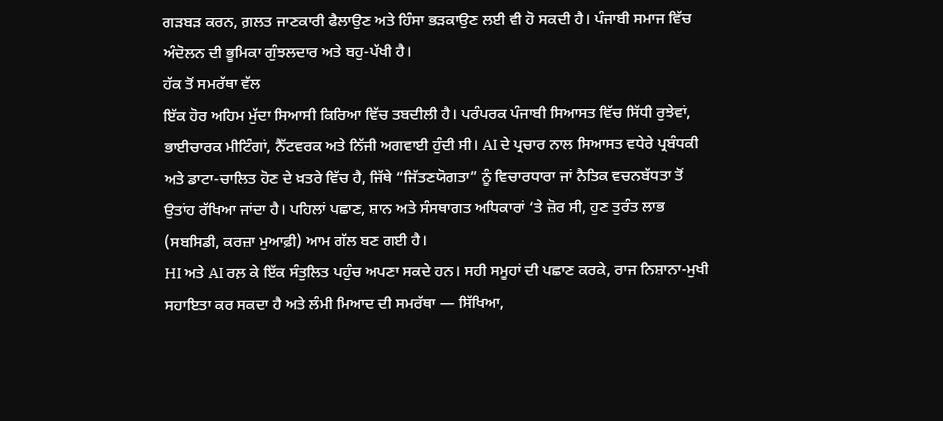ਗੜਬੜ ਕਰਨ, ਗ਼ਲਤ ਜਾਣਕਾਰੀ ਫੈਲਾਉਣ ਅਤੇ ਹਿੰਸਾ ਭੜਕਾਉਣ ਲਈ ਵੀ ਹੋ ਸਕਦੀ ਹੈ। ਪੰਜਾਬੀ ਸਮਾਜ ਵਿੱਚ ਅੰਦੋਲਨ ਦੀ ਭੂਮਿਕਾ ਗੁੰਝਲਦਾਰ ਅਤੇ ਬਹੁ-ਪੱਖੀ ਹੈ।
ਹੱਕ ਤੋਂ ਸਮਰੱਥਾ ਵੱਲ
ਇੱਕ ਹੋਰ ਅਹਿਮ ਮੁੱਦਾ ਸਿਆਸੀ ਕਿਰਿਆ ਵਿੱਚ ਤਬਦੀਲੀ ਹੈ। ਪਰੰਪਰਕ ਪੰਜਾਬੀ ਸਿਆਸਤ ਵਿੱਚ ਸਿੱਧੀ ਰੁਝੇਵਾਂ, ਭਾਈਚਾਰਕ ਮੀਟਿੰਗਾਂ, ਨੈੱਟਵਰਕ ਅਤੇ ਨਿੱਜੀ ਅਗਵਾਈ ਹੁੰਦੀ ਸੀ। AI ਦੇ ਪ੍ਰਚਾਰ ਨਾਲ ਸਿਆਸਤ ਵਧੇਰੇ ਪ੍ਰਬੰਧਕੀ ਅਤੇ ਡਾਟਾ-ਚਾਲਿਤ ਹੋਣ ਦੇ ਖ਼ਤਰੇ ਵਿੱਚ ਹੈ, ਜਿੱਥੇ “ਜਿੱਤਣਯੋਗਤਾ” ਨੂੰ ਵਿਚਾਰਧਾਰਾ ਜਾਂ ਨੈਤਿਕ ਵਚਨਬੱਧਤਾ ਤੋਂ ਉਤਾਂਹ ਰੱਖਿਆ ਜਾਂਦਾ ਹੈ। ਪਹਿਲਾਂ ਪਛਾਣ, ਸ਼ਾਨ ਅਤੇ ਸੰਸਥਾਗਤ ਅਧਿਕਾਰਾਂ ‘ਤੇ ਜ਼ੋਰ ਸੀ, ਹੁਣ ਤੁਰੰਤ ਲਾਭ (ਸਬਸਿਡੀ, ਕਰਜ਼ਾ ਮੁਆਫ਼ੀ) ਆਮ ਗੱਲ ਬਣ ਗਈ ਹੈ।
HI ਅਤੇ AI ਰਲ਼ ਕੇ ਇੱਕ ਸੰਤੁਲਿਤ ਪਹੁੰਚ ਅਪਣਾ ਸਕਦੇ ਹਨ। ਸਹੀ ਸਮੂਹਾਂ ਦੀ ਪਛਾਣ ਕਰਕੇ, ਰਾਜ ਨਿਸ਼ਾਨਾ-ਮੁਖੀ ਸਹਾਇਤਾ ਕਰ ਸਕਦਾ ਹੈ ਅਤੇ ਲੰਮੀ ਮਿਆਦ ਦੀ ਸਮਰੱਥਾ — ਸਿੱਖਿਆ,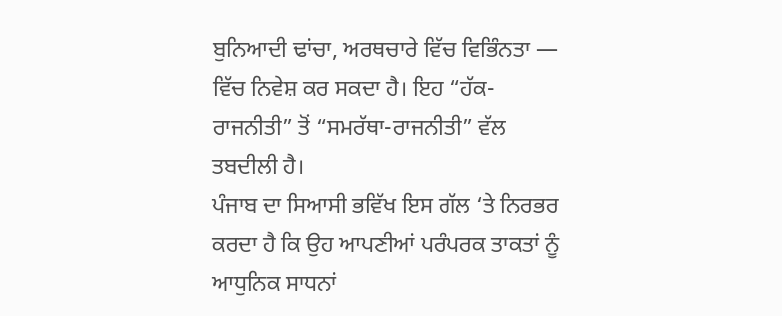ਬੁਨਿਆਦੀ ਢਾਂਚਾ, ਅਰਥਚਾਰੇ ਵਿੱਚ ਵਿਭਿੰਨਤਾ — ਵਿੱਚ ਨਿਵੇਸ਼ ਕਰ ਸਕਦਾ ਹੈ। ਇਹ “ਹੱਕ-ਰਾਜਨੀਤੀ” ਤੋਂ “ਸਮਰੱਥਾ-ਰਾਜਨੀਤੀ” ਵੱਲ ਤਬਦੀਲੀ ਹੈ।
ਪੰਜਾਬ ਦਾ ਸਿਆਸੀ ਭਵਿੱਖ ਇਸ ਗੱਲ ‘ਤੇ ਨਿਰਭਰ ਕਰਦਾ ਹੈ ਕਿ ਉਹ ਆਪਣੀਆਂ ਪਰੰਪਰਕ ਤਾਕਤਾਂ ਨੂੰ ਆਧੁਨਿਕ ਸਾਧਨਾਂ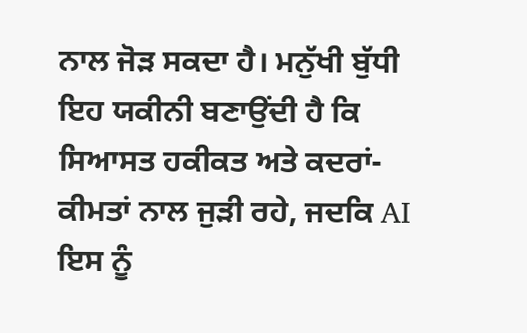ਨਾਲ ਜੋੜ ਸਕਦਾ ਹੈ। ਮਨੁੱਖੀ ਬੁੱਧੀ ਇਹ ਯਕੀਨੀ ਬਣਾਉਂਦੀ ਹੈ ਕਿ ਸਿਆਸਤ ਹਕੀਕਤ ਅਤੇ ਕਦਰਾਂ-ਕੀਮਤਾਂ ਨਾਲ ਜੁੜੀ ਰਹੇ, ਜਦਕਿ AI ਇਸ ਨੂੰ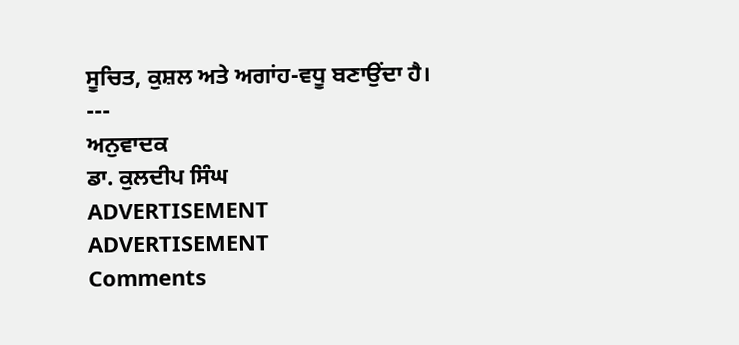ਸੂਚਿਤ, ਕੁਸ਼ਲ ਅਤੇ ਅਗਾਂਹ-ਵਧੂ ਬਣਾਉਂਦਾ ਹੈ।
---
ਅਨੁਵਾਦਕ
ਡਾ. ਕੁਲਦੀਪ ਸਿੰਘ
ADVERTISEMENT
ADVERTISEMENT
Comments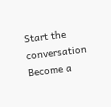Start the conversation
Become a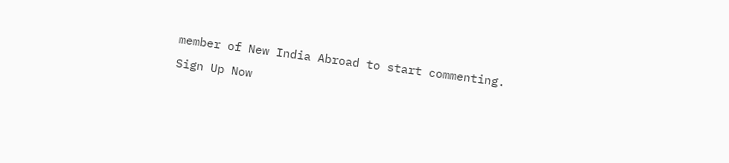member of New India Abroad to start commenting.
Sign Up Now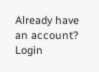Already have an account? Login